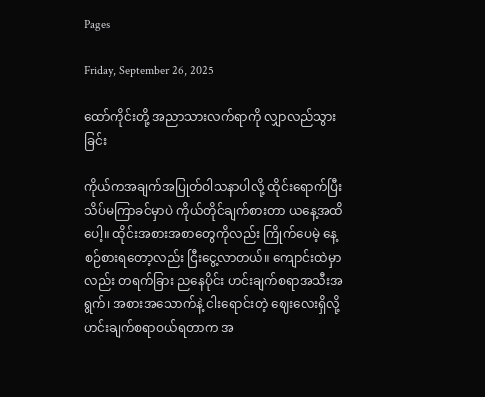Pages

Friday, September 26, 2025

ထော်ကိုင်းတို့ အညာသားလက်ရာကို လျှာလည်သွားခြင်း

ကိုယ်ကအချက်အပြုတ်ဝါသနာပါလို့ ထိုင်းရောက်ပြီး သိပ်မကြာခင်မှာပဲ ကိုယ်တိုင်ချက်စားတာ ယနေ့အထိပေါ့။ ထိုင်းအစားအစာတွေကိုလည်း ကြိုက်ပေမဲ့ နေ့စဉ်စားရတော့လည်း ငြီးငွေ့လာတယ်။ ကျောင်းထဲမှာလည်း တရက်ခြား ညနေပိုင်း ဟင်းချက်စရာအသီးအရွက်၊ အစားအသောက်နဲ့ ငါးရောင်းတဲ့ ဈေးလေးရှိလို့ ဟင်းချက်စရာဝယ်ရတာက အ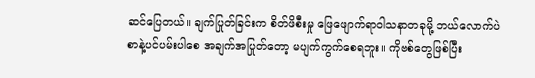ဆင်ပြေတယ်။ ချက်ပြုတ်ခြင်းက စိတ်ဖိစီးမှု ဖြေဖျောက်ရာဝါသနာတခုမို့ ဘယ်လောက်ပဲစာနဲ့ပင်ပမ်းပါစေ အချက်အပြုတ်တော့ မပျက်ကွက်စေရဘူး။ ကိုဗစ်တွေဖြစ်ပြီး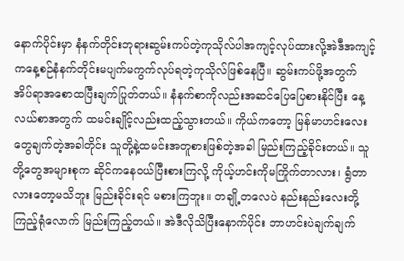နောက်ပိုင်းမှာ နံနက်တိုင်းဘုရားဆွမ်းကပ်တဲ့ကုသိုလ်ပါအကျင့်လုပ်ထားလို့အဲဒီအကျင့်ကနေ့စဉ်နံနက်တိုင်းမပျက်မကွက်လုပ်ရတဲ့ကုသိုလ်ဖြစ်နေပြီ။ ဆွမ်းကပ်ဖို့အတွက် အိပ်ရာအစောထပြီးချက်ပြုတ်တယ်။ နံနက်စာကိုလည်းအဆင်ပြေပြေစားနိုင်ပြီး နေ့လယ်စာအတွက် ထမင်းချိုင့်လည်းထည့်သွားတယ်။ ကိုယ်ကတော့ မြန်မာဟင်းလေးတွေချက်တဲ့အခါတိုင်း သူတို့နဲ့ထမင်းအတူစားဖြစ်တဲ့အခါ မြည်းကြည့်ခိုင်းတယ်။ သူတို့တွေအများစုက ဆိုင်ကနေဝယ်ပြီးစားကြလို့ ကိုယ့်ဟင်းကိုမကြိုက်တာလား၊ ရွံတာလားတော့မသိဘူး မြည်းခိုင်းရင် မစားကြဘူး။ တချို့တလေပဲ နည်းနည်းလေးတို့ကြည့်ရုံလောက် မြည်းကြည့်တယ်။ အဲဒီလိုသိပြီးနောက်ပိုင်း ဘာဟင်းပဲချက်ချက်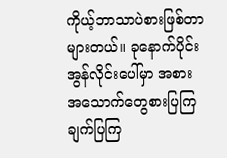ကိုယ့်ဘာသာပဲစားဖြစ်တာများတယ်။ ခုနောက်ပိုင်း အွန်လိုင်းပေါ်မှာ အစားအသောက်တွေစားပြကြ ချက်ပြကြ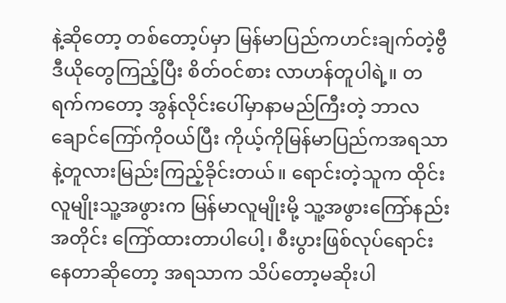နဲ့ဆိုတော့ တစ်တော့ပ်မှာ မြန်မာပြည်ကဟင်းချက်တဲ့ဗွီဒီယိုတွေကြည့်ပြီး စိတ်ဝင်စား လာဟန်တူပါရဲ့။ တရက်ကတော့ အွန်လိုင်းပေါ်မှာနာမည်ကြီးတဲ့ ဘာလချောင်ကြော်ကိုဝယ်ပြီး ကိုယ့်ကိုမြန်မာပြည်ကအရသာနဲ့တူလားမြည်းကြည့်ခိုင်းတယ်။ ရောင်းတဲ့သူက ထိုင်းလူမျိုးသူ့အဖွားက မြန်မာလူမျိုးမို့ သူ့အဖွားကြော်နည်းအတိုင်း ကြော်ထားတာပါပေါ့၊ စီးပွားဖြစ်လုပ်ရောင်းနေတာဆိုတော့ အရသာက သိပ်တော့မဆိုးပါ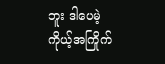ဘူး ဒါပေမဲ့ ကိုယ့်အကြိုက်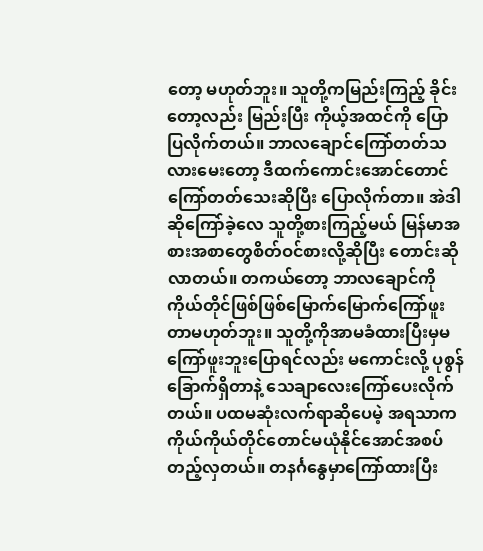တော့ မဟုတ်ဘူး။ သူတို့ကမြည်းကြည့် ခိုင်းတော့လည်း မြည်းပြီး ကိုယ့်အထင်ကို ပြောပြလိုက်တယ်။ ဘာလချောင်ကြော်တတ်သလားမေးတော့ ဒီထက်ကောင်းအောင်တောင်ကြော်တတ်သေးဆိုပြီး ပြောလိုက်တာ။ အဲဒါဆိုကြော်ခဲ့လေ သူတို့စားကြည့်မယ် မြန်မာအစားအစာတွေစိတ်ဝင်စားလို့ဆိုပြီး တောင်းဆိုလာတယ်။ တကယ်တော့ ဘာလချောင်ကို ကိုယ်တိုင်ဖြစ်ဖြစ်မြောက်မြောက်ကြော်ဖူးတာမဟုတ်ဘူး။ သူတို့ကိုအာမခံထားပြီးမှမကြော်ဖူးဘူးပြောရင်လည်း မကောင်းလို့ ပုစွန်ခြောက်ရှိတာနဲ့ သေချာလေးကြော်ပေးလိုက်တယ်။ ပထမဆုံးလက်ရာဆိုပေမဲ့ အရသာကကိုယ်ကိုယ်တိုင်တောင်မယုံနိုင်အောင်အစပ်တည့်လှတယ်။ တနင်္ဂနွေမှာကြော်ထားပြီး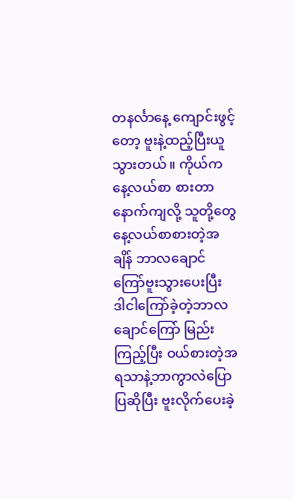တနင်္လာနေ့ ကျောင်းဖွင့်တော့ ဗူးနဲ့ထည့်ပြီးယူသွားတယ်။ ကိုယ်ကနေ့လယ်စာ စားတာနောက်ကျလို့ သူတို့တွေနေ့လယ်စာစားတဲ့အချိန် ဘာလချောင်ကြော်ဗူးသွားပေးပြီး ဒါငါကြော်ခဲ့တဲ့ဘာလချောင်ကြော် မြည်းကြည့်ပြီး ဝယ်စားတဲ့အရသာနဲ့ဘာကွာလဲပြောပြဆိုပြီး ဗူးလိုက်ပေးခဲ့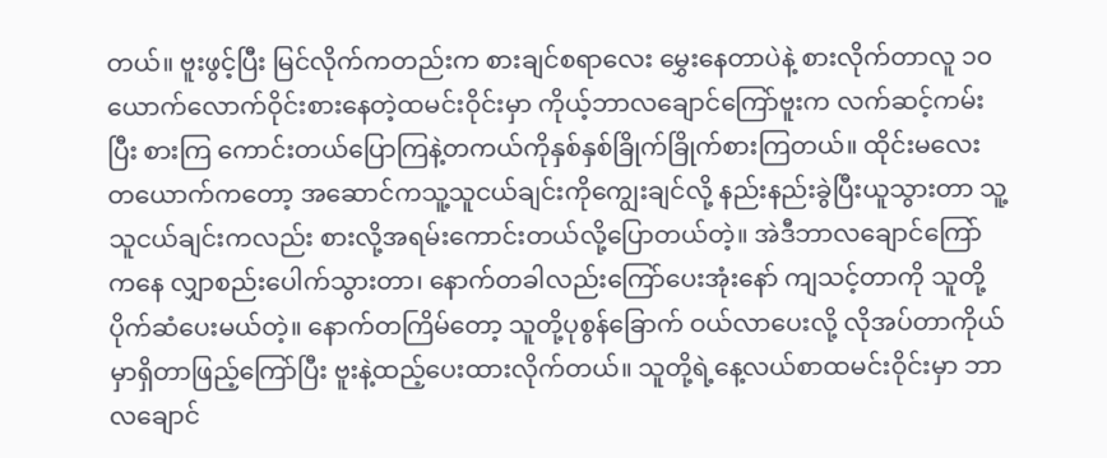တယ်။ ဗူးဖွင့်ပြီး မြင်လိုက်ကတည်းက စားချင်စရာလေး မွှေးနေတာပဲနဲ့ စားလိုက်တာလူ ၁၀ ယောက်လောက်ဝိုင်းစားနေတဲ့ထမင်းဝိုင်းမှာ ကိုယ့်ဘာလချောင်ကြော်ဗူးက လက်ဆင့်ကမ်းပြီး စားကြ ကောင်းတယ်ပြောကြနဲ့တကယ်ကိုနှစ်နှစ်ခြိုက်ခြိုက်စားကြတယ်။ ထိုင်းမလေးတယောက်ကတော့ အဆောင်ကသူ့သူငယ်ချင်းကိုကျွေးချင်လို့ နည်းနည်းခွဲပြီးယူသွားတာ သူ့သူငယ်ချင်းကလည်း စားလို့အရမ်းကောင်းတယ်လို့ပြောတယ်တဲ့။ အဲဒီဘာလချောင်ကြော်ကနေ လျှာစည်းပေါက်သွားတာ၊ နောက်တခါလည်းကြော်ပေးအုံးနော် ကျသင့်တာကို သူတို့ပိုက်ဆံပေးမယ်တဲ့။ နောက်တကြိမ်တော့ သူတို့ပုစွန်ခြောက် ဝယ်လာပေးလို့ လိုအပ်တာကိုယ်မှာရှိတာဖြည့်ကြော်ပြီး ဗူးနဲ့ထည့်ပေးထားလိုက်တယ်။ သူတို့ရဲ့နေ့လယ်စာထမင်းဝိုင်းမှာ ဘာလချောင်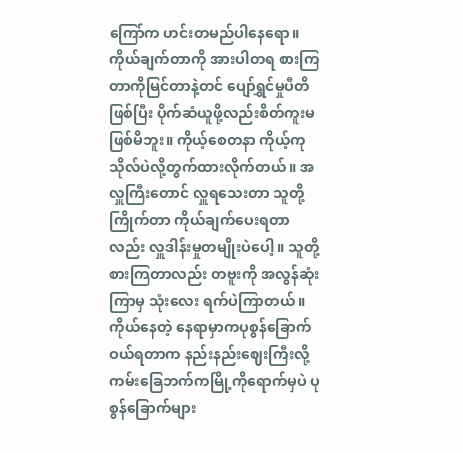ကြော်က ဟင်းတမည်ပါနေရော။ ကိုယ်ချက်တာကို အားပါတရ စားကြတာကိုမြင်တာနဲ့တင် ပျော်ရွှင်မှုပီတိဖြစ်ပြီး ပိုက်ဆံယူဖို့လည်းစိတ်ကူးမဖြစ်မိဘူး။ ကိုယ့်စေတနာ ကိုယ့်ကုသိုလ်ပဲလို့တွက်ထားလိုက်တယ်။ အလှူကြီးတောင် လှူရသေးတာ သူတို့ကြိုက်တာ ကိုယ်ချက်ပေးရတာလည်း လှူဒါန်းမှုတမျိုးပဲပေါ့။ သူတို့စားကြတာလည်း တဗူးကို အလွန်ဆုံးကြာမှ သုံးလေး ရက်ပဲကြာတယ်။ကိုယ်နေတဲ့ နေရာမှာကပုစွန်ခြောက်ဝယ်ရတာက နည်းနည်းဈေးကြီးလို့ ကမ်းခြေဘက်ကမြို့ကိုရောက်မှပဲ ပုစွန်ခြောက်များ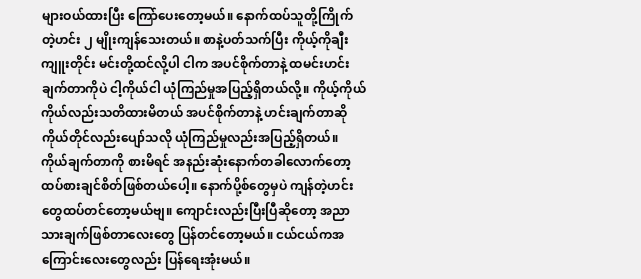များဝယ်ထားပြီး ကြော်ပေးတော့မယ်။ နောက်ထပ်သူတို့ကြိုက်တဲ့ဟင်း ၂ မျိုးကျန်သေးတယ်။ စာနဲ့ပတ်သက်ပြီး ကိုယ့်ကိုချီးကျူးတိုင်း မင်းတို့ထင်လို့ပါ ငါက အပင်စိုက်တာနဲ့ ထမင်းဟင်းချက်တာကိုပဲ ငါ့ကိုယ်ငါ ယုံကြည်မှုအပြည့်ရှိတယ်လို့။ ကိုယ့်ကိုယ်ကိုယ်လည်းသတိထားမိတယ် အပင်စိုက်တာနဲ့ ဟင်းချက်တာဆို ကိုယ်တိုင်လည်းပျော်သလို ယုံကြည်မှုလည်းအပြည့်ရှိတယ်။ ကိုယ်ချက်တာကို စားမိရင် အနည်းဆုံးနောက်တခါလောက်တော့ထပ်စားချင်စိတ်ဖြစ်တယ်ပေါ့။ နောက်ပို့စ်တွေမှပဲ ကျန်တဲ့ဟင်းတွေထပ်တင်တော့မယ်ဗျ။ ကျောင်းလည်းပြီးပြီဆိုတော့ အညာသားချက်ဖြစ်တာလေးတွေ ပြန်တင်တော့မယ်။ ငယ်ငယ်ကအကြောင်းလေးတွေလည်း ပြန်ရေးအုံးမယ်။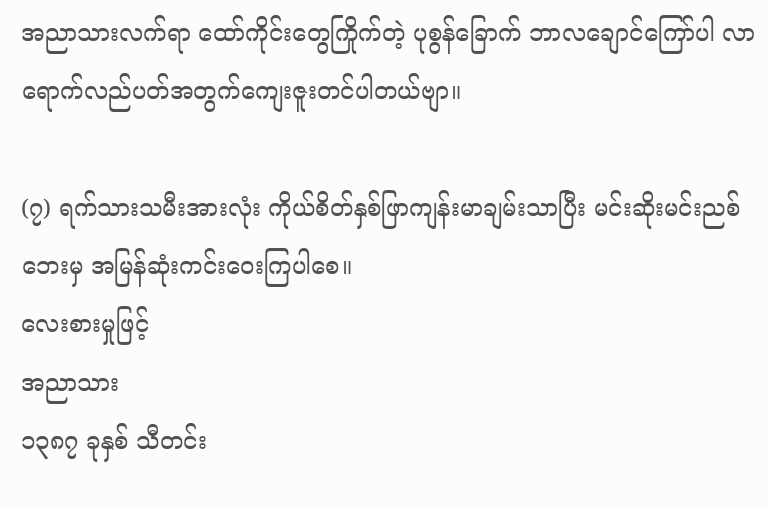အညာသားလက်ရာ ထော်ကိုင်းတွေကြိုက်တဲ့ ပုစွန်ခြောက် ဘာလချောင်ကြော်ပါ လာရောက်လည်ပတ်အတွက်ကျေးဇူးတင်ပါတယ်ဗျာ။

(၇) ရက်သားသမီးအားလုံး ကိုယ်စိတ်နှစ်ဖြာကျန်းမာချမ်းသာပြီး မင်းဆိုးမင်းညစ်ဘေးမှ အမြန်ဆုံးကင်းဝေးကြပါစေ။
လေးစားမှုဖြင့်
အညာသား
၁၃၈၇ ခုနှစ် သီတင်း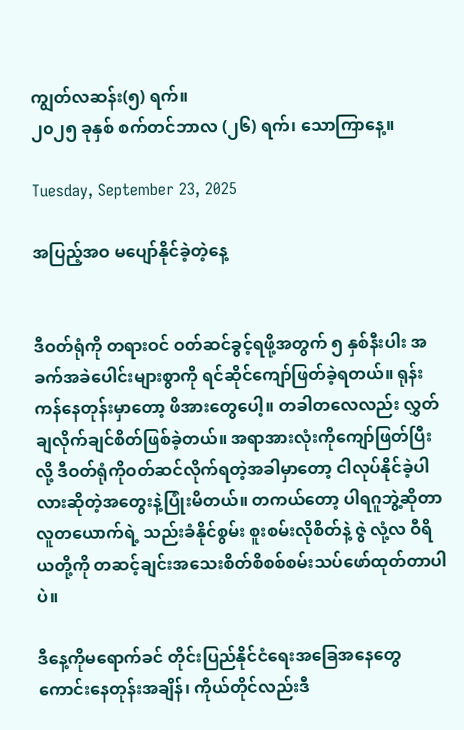ကျွတ်လဆန်း(၅) ရက်။
၂၀၂၅ ခုနှစ် စက်တင်ဘာလ (၂၆) ရက်၊ သောကြာနေ့။

Tuesday, September 23, 2025

အပြည့်အဝ မပျော်နိုင်ခဲ့တဲ့နေ့


ဒီဝတ်ရုံကို တရားဝင် ဝတ်ဆင်ခွင့်ရဖို့အတွက် ၅ နှစ်နီးပါး အခက်အခဲပေါင်းများစွာကို ရင်ဆိုင်ကျော်ဖြတ်ခဲ့ရတယ်။ ရုန်းကန်နေတုန်းမှာတော့ ဖိအားတွေပေါ့။ တခါတလေလည်း လွှတ်ချလိုက်ချင်စိတ်ဖြစ်ခဲ့တယ်။ အရာအားလုံးကိုကျော်ဖြတ်ပြီးလို့ ဒီဝတ်ရုံကိုဝတ်ဆင်လိုက်ရတဲ့အခါမှာတော့ ငါလုပ်နိုင်ခဲ့ပါလားဆိုတဲ့အတွေးနဲ့ပြုံးမိတယ်။ တကယ်တော့ ပါရဂူဘွဲ့ဆိုတာ လူတယောက်ရဲ့ သည်းခံနိုင်စွမ်း စူးစမ်းလိုစိတ်နဲ့ ဇွဲ လုံ့လ ဝီရိယတို့ကို တဆင့်ချင်းအသေးစိတ်စိစစ်စမ်းသပ်ဖော်ထုတ်တာပါပဲ။

ဒီနေ့ကိုမရောက်ခင် တိုင်းပြည်နိုင်ငံရေးအခြေအနေတွေကောင်းနေတုန်းအချိန်၊ ကိုယ်တိုင်လည်းဒီ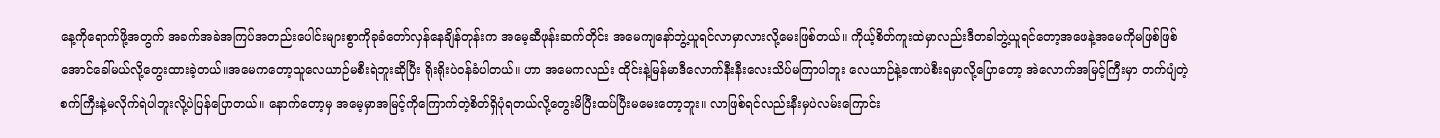နေ့ကိုရောက်ဖို့အတွက် အခက်အခဲအကြပ်အတည်းပေါင်းများစွာကိုခုခံတော်လှန်နေချိန်တုန်းက အမေ့ဆီဖုန်းဆက်တိုင်း အမေကျနော်ဘွဲ့ယူရင်လာမှာလားလို့မေးဖြစ်တယ်။ ကိုယ့်စိတ်ကူးထဲမှာလည်းဒီတခါဘွဲ့ယူရင်တော့အဖေနဲ့အမေကိုမဖြစ်ဖြစ်အောင်ခေါ်မယ်လို့တွေးထားခဲ့တယ်။အမေကတော့သူလေယာဉ်မစီးရဲဘူးဆိုပြီး ရိုးရိုးပဲဝန်ခံပါတယ်။ ဟာ အမေကလည်း ထိုင်းနဲ့မြန်မာဒီလောက်နီးနီးလေးသိပ်မကြာပါဘူး လေယာဉ်နဲ့ခဏပဲစီးရမှာလို့ပြောတော့ အဲလောက်အမြင့်ကြီးမှာ တက်ပျံတဲ့စက်ကြီးနဲ့မလိုက်ရဲပါဘူးလို့ပဲပြန်ပြောတယ်။ နောက်တော့မှ အမေ့မှာအမြင့်ကိုကြောက်တဲ့စိတ်ရှိပုံရတယ်လို့တွေးမိပြီးထပ်ပြီးမမေးတော့ဘူး။ လာဖြစ်ရင်လည်းနီးမှပဲလမ်းကြောင်း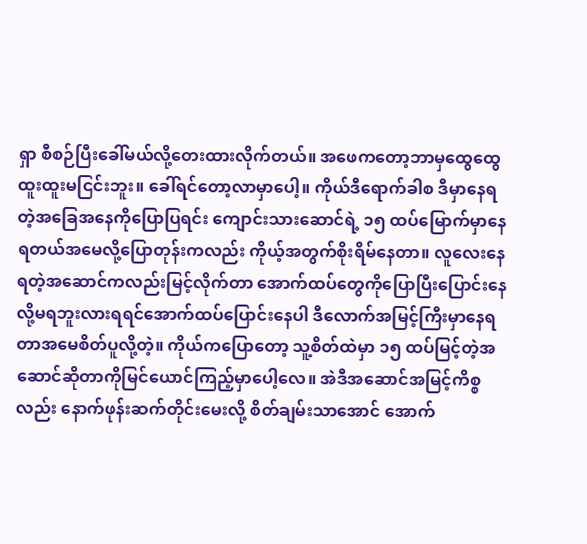ရှာ စီစဉ်ပြီးခေါ်မယ်လို့တေးထားလိုက်တယ်။ အဖေကတော့ဘာမှထွေထွေထူးထူးမငြင်းဘူး။ ခေါ်ရင်တော့လာမှာပေါ့။ ကိုယ်ဒီရောက်ခါစ ဒီမှာနေရတဲ့အခြေအနေကိုပြောပြရင်း ကျောင်းသားဆောင်ရဲ့ ၁၅ ထပ်မြောက်မှာနေရတယ်အမေလို့ပြောတုန်းကလည်း ကိုယ့်အတွက်စိုးရိမ်နေတာ။ လူလေးနေရတဲ့အဆောင်ကလည်းမြင့်လိုက်တာ အောက်ထပ်တွေကိုပြောပြီးပြောင်းနေလို့မရဘူးလားရရင်အောက်ထပ်ပြောင်းနေပါ ဒီလောက်အမြင့်ကြီးမှာနေရတာအမေစိတ်ပူလို့တဲ့။ ကိုယ်ကပြောတော့ သူ့စိတ်ထဲမှာ ၁၅ ထပ်မြင့်တဲ့အဆောင်ဆိုတာကိုမြင်ယောင်ကြည့်မှာပေါ့လေ။ အဲဒီအဆောင်အမြင့်ကိစ္စလည်း နောက်ဖုန်းဆက်တိုင်းမေးလို့ စိတ်ချမ်းသာအောင် အောက်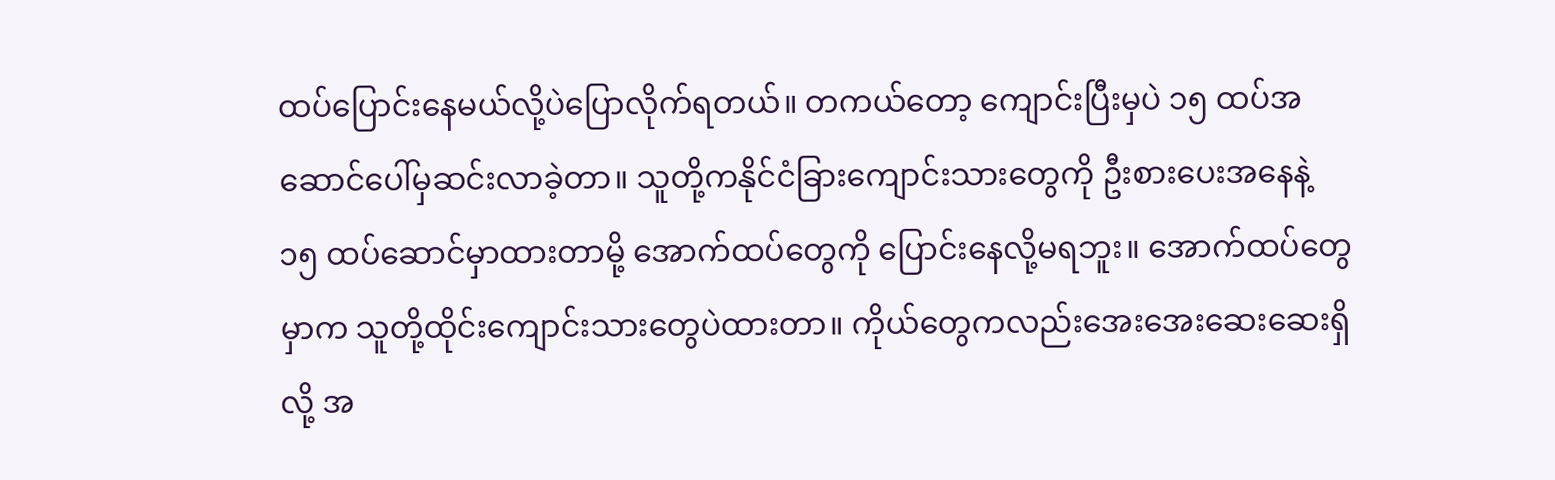ထပ်ပြောင်းနေမယ်လို့ပဲပြောလိုက်ရတယ်။ တကယ်တော့ ကျောင်းပြီးမှပဲ ၁၅ ထပ်အဆောင်ပေါ်မှဆင်းလာခဲ့တာ။ သူတို့ကနိုင်ငံခြားကျောင်းသားတွေကို ဦးစားပေးအနေနဲ့ ၁၅ ထပ်ဆောင်မှာထားတာမို့ အောက်ထပ်တွေကို ပြောင်းနေလို့မရဘူး။ အောက်ထပ်တွေမှာက သူတို့ထိုင်းကျောင်းသားတွေပဲထားတာ။ ကိုယ်တွေကလည်းအေးအေးဆေးဆေးရှိလို့ အ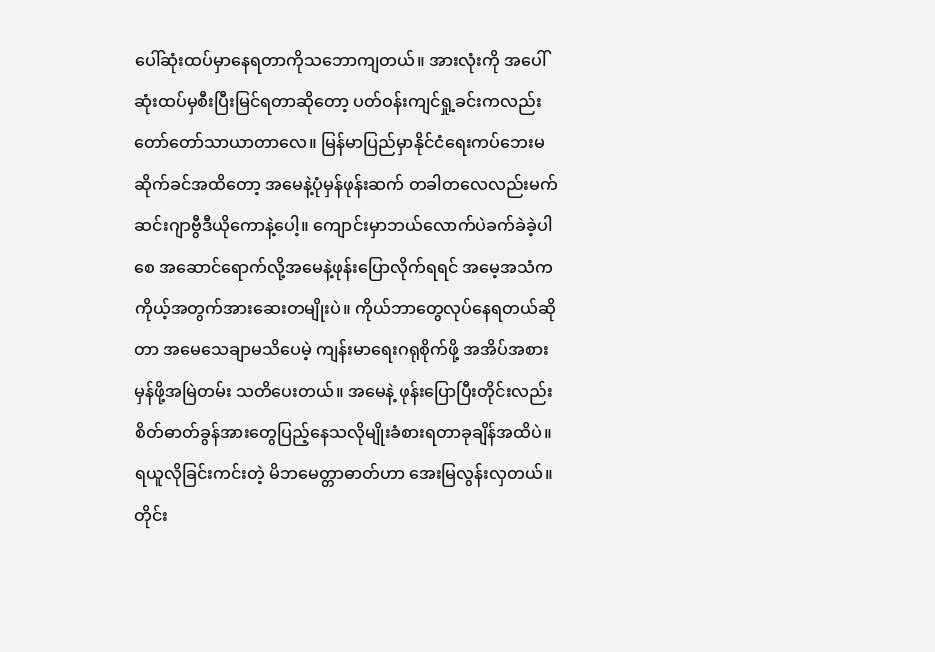ပေါ်ဆုံးထပ်မှာနေရတာကိုသဘောကျတယ်။ အားလုံးကို အပေါ်ဆုံးထပ်မှစီးပြီးမြင်ရတာဆိုတော့ ပတ်ဝန်းကျင်ရှု့ခင်းကလည်းတော်တော်သာယာတာလေ။ မြန်မာပြည်မှာနိုင်ငံရေးကပ်ဘေးမဆိုက်ခင်အထိတော့ အမေနဲ့ပုံမှန်ဖုန်းဆက် တခါတလေလည်းမက်ဆင်းဂျာဗွီဒီယိုကောနဲ့ပေါ့။ ကျောင်းမှာဘယ်လောက်ပဲခက်ခဲခဲ့ပါစေ အဆောင်ရောက်လို့အမေနဲ့ဖုန်းပြောလိုက်ရရင် အမေ့အသံက ကိုယ့်အတွက်အားဆေးတမျိုးပဲ။ ကိုယ်ဘာတွေလုပ်နေရတယ်ဆိုတာ အမေသေချာမသိပေမဲ့ ကျန်းမာရေးဂရုစိုက်ဖို့ အအိပ်အစားမှန်ဖို့အမြဲတမ်း သတိပေးတယ်။ အမေနဲ့ ဖုန်းပြောပြီးတိုင်းလည်း စိတ်ဓာတ်ခွန်အားတွေပြည့်နေသလိုမျိုးခံစားရတာခုချိန်အထိပဲ။ ရယူလိုခြင်းကင်းတဲ့ မိဘမေတ္တာဓာတ်ဟာ အေးမြလွန်းလှတယ်။ တိုင်း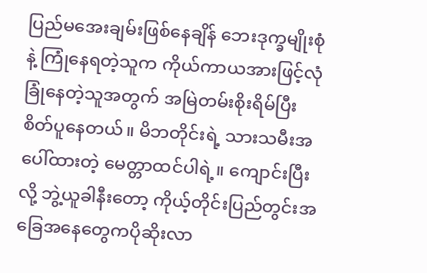ပြည်မအေးချမ်းဖြစ်နေချိန် ဘေးဒုက္ခမျိုးစုံနဲ့ ကြုံနေရတဲ့သူက ကိုယ်ကာယအားဖြင့်လုံခြုံနေတဲ့သူအတွက် အမြဲတမ်းစိုးရိမ်ပြီး စိတ်ပူနေတယ်။ မိဘတိုင်းရဲ့ သားသမီးအပေါ်ထားတဲ့ မေတ္တာထင်ပါရဲ့။ ကျောင်းပြီးလို့ ဘွဲ့ယူခါနီးတော့ ကိုယ့်တိုင်းပြည်တွင်းအခြေအနေတွေကပိုဆိုးလာ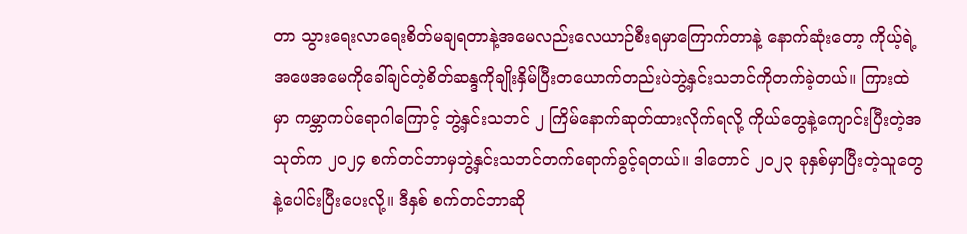တာ သွားရေးလာရေးစိတ်မချရတာနဲ့အမေလည်းလေယာဉ်စီးရမှာကြောက်တာနဲ့ နောက်ဆုံးတော့ ကိုယ့်ရဲ့အဖေအမေကိုခေါ်ချင်တဲ့စိတ်ဆန္ဒကိုချိုးနှိမ်ပြီးတယောက်တည်းပဲဘွဲ့နှင်းသဘင်ကိုတက်ခဲ့တယ်။ ကြားထဲမှာ ကမ္ဘာကပ်ရောဂါကြောင့် ဘွဲ့နှင်းသဘင် ၂ ကြိမ်နောက်ဆုတ်ထားလိုက်ရလို့ ကိုယ်တွေနဲ့ကျောင်းပြီးတဲ့အသုတ်က ၂၀၂၄ စက်တင်ဘာမှဘွဲ့နှင်းသဘင်တက်ရောက်ခွင့်ရတယ်။ ဒါတောင် ၂၀၂၃ ခုနှစ်မှာပြီးတဲ့သူတွေနဲ့ပေါင်းပြီးပေးလို့။ ဒီနှစ် စက်တင်ဘာဆို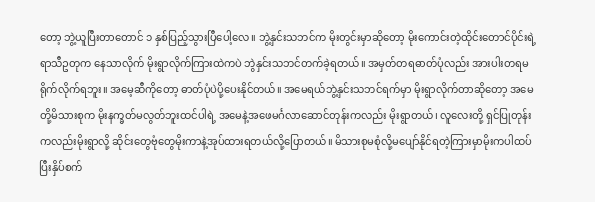တော့ ဘွဲ့ယူပြီးတာတောင် ၁ နှစ်ပြည့်သွားပြီပေါ့လေ။ ဘွဲ့နှင်းသဘင်က မိုးတွင်းမှာဆိုတော့ မိုးကောင်းတဲ့ထိုင်းတောင်ပိုင်းရဲ့ရာသီဥတုက နေသာလိုက် မိုးရွာလိုက်ကြားထဲကပဲ ဘွဲနှင်းသဘင်တက်ခဲ့ရတယ်။ အမှတ်တရဓာတ်ပုံလည်း အားပါးတရမရိုက်လိုက်ရဘူး။ အမေ့ဆီကိုတော့ ဓာတ်ပုံပဲပို့ပေးနိုင်တယ်။ အမေရယ်ဘွဲ့နှင်းသဘင်ရက်မှာ မိုးရွာလိုက်တာဆိုတော့ အမေတို့မိသားစုက မိုးနက္ခတ်မလွတ်ဘူးထင်ပါရဲ့ အမေနဲ့အဖေမင်္ဂလာဆောင်တုန်းကလည်း မိုးရွာတယ်၊ လူလေးတို့ ရှင်ပြုတုန်းကလည်းမိုးရွာလို့ ဆိုင်းတွေဗုံတွေမိုးကာနဲ့အုပ်ထားရတယ်လို့ပြောတယ်။ မိသားစုမစုံလို့မပျော်နိုင်ရတဲ့ကြားမှာမိုးကပါထပ်ပြီးနှိပ်စက်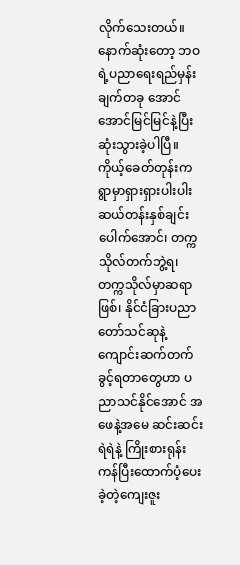လိုက်သေးတယ်။ နောက်ဆုံးတော့ ဘဝရဲ့ပညာရေးရည်မှန်းချက်တခု အောင်အောင်မြင်မြင်နဲ့ပြီးဆုံးသွားခဲ့ပါပြီ။ ကိုယ့်ခေတ်တုန်းက ရွာမှာရှားရှားပါးပါးဆယ်တန်းနှစ်ချင်းပေါက်အောင်၊ တက္ကသိုလ်တက်ဘွဲ့ရ၊ တက္ကသိုလ်မှာဆရာဖြစ်၊ နိုင်ငံခြားပညာတော်သင်ဆုနဲ့ကျောင်းဆက်တက်ခွင့်ရတာတွေဟာ ပညာသင်နိုင်အောင် အဖေနဲ့အမေ ဆင်းဆင်းရဲရဲနဲ့ ကြိုးစားရုန်းကန်ပြီးထောက်ပံ့ပေးခဲ့တဲ့ကျေးဇူး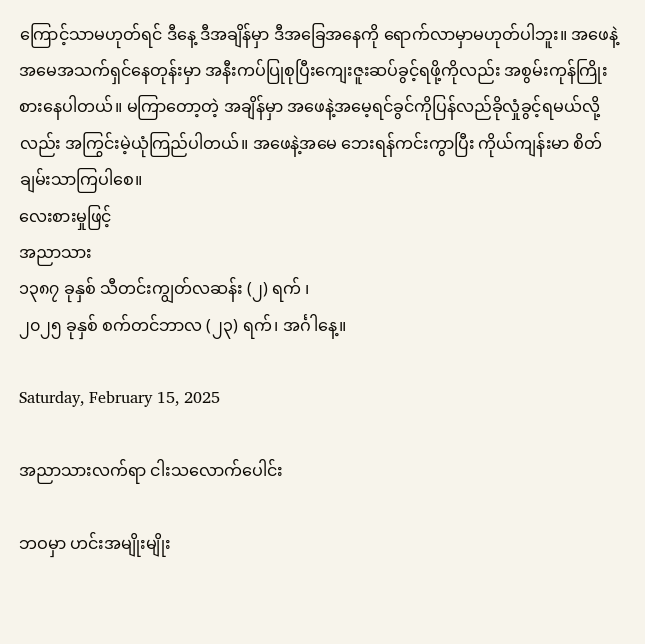ကြောင့်သာမဟုတ်ရင် ဒီနေ့ ဒီအချိန်မှာ ဒီအခြေအနေကို ရောက်လာမှာမဟုတ်ပါဘူး။ အဖေနဲ့အမေအသက်ရှင်နေတုန်းမှာ အနီးကပ်ပြုစုပြီးကျေးဇူးဆပ်ခွင့်ရဖို့ကိုလည်း အစွမ်းကုန်ကြိုးစားနေပါတယ်။ မကြာတော့တဲ့ အချိန်မှာ အဖေနဲ့အမေ့ရင်ခွင်ကိုပြန်လည်ခိုလှုံခွင့်ရမယ်လို့လည်း အကြွင်းမဲ့ယုံကြည်ပါတယ်။ အဖေနဲ့အမေ ဘေးရန်ကင်းကွာပြီး ကိုယ်ကျန်းမာ စိတ်ချမ်းသာကြပါစေ။
လေးစားမှုဖြင့်
အညာသား
၁၃၈၇ ခုနှစ် သီတင်းကျွတ်လဆန်း (၂) ရက် ၊
၂၀၂၅ ခုနှစ် စက်တင်ဘာလ (၂၃) ရက်၊ အင်္ဂါနေ့။

Saturday, February 15, 2025

အညာသားလက်ရာ ငါးသလောက်ပေါင်း

ဘဝမှာ ဟင်းအမျိုးမျိုး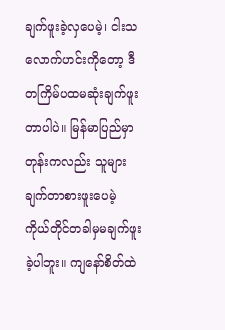ချက်ဖူးခဲ့လှပေမဲ့၊ ငါးသလောက်ဟင်းကိုတော့ ဒီတကြိမ်ပထမဆုံးချက်ဖူးတာပါပဲ။ မြန်မာပြည်မှာတုန်းကလည်း သူများချက်တာစားဖူးပေမဲ့ ကိုယ်တိုင်တခါမှမချက်ဖူးခဲ့ပါဘူး။ ကျနော်စိတ်ထဲ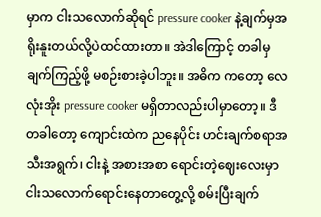မှာက ငါးသလောက်ဆိုရင် pressure cooker နဲ့ချက်မှအရိုးနူးတယ်လို့ပဲထင်ထားတာ။ အဲဒါကြောင့် တခါမှ ချက်ကြည့်ဖို့ မစဉ်းစားခဲ့ပါဘူး။ အဓိက ကတော့ လေလုံးအိုး pressure cooker မရှိတာလည်းပါမှာတော့။ ဒီတခါတော့ ကျောင်းထဲက ညနေပိုင်း ဟင်းချက်စရာအသီးအရွက်၊ ငါးနဲ့ အစားအစာ ရောင်းတဲ့ဈေးလေးမှာ ငါးသလောက်ရောင်းနေတာတွေ့လို့ စမ်းပြီးချက်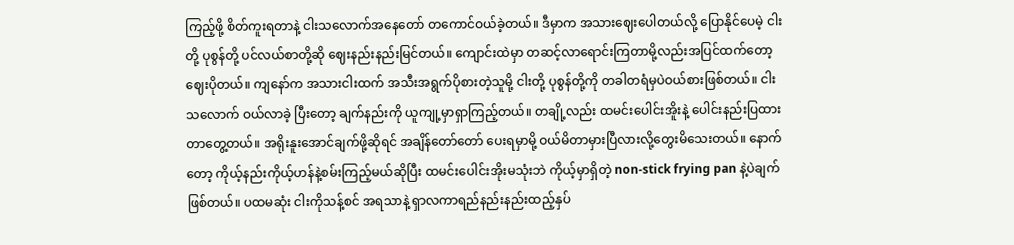ကြည့်ဖို့ စိတ်ကူးရတာနဲ့ ငါးသလောက်အနေတော် တကောင်ဝယ်ခဲ့တယ်။ ဒီမှာက အသားဈေးပေါတယ်လို့ ပြောနိုင်ပေမဲ့ ငါးတို့ ပုစွန်တို့ ပင်လယ်စာတို့ဆို ဈေးနည်းနည်းမြင်တယ်။ ကျောင်းထဲမှာ တဆင့်လာရောင်းကြတာမို့လည်းအပြင်ထက်တော့ ဈေးပိုတယ်။ ကျနော်က အသားငါးထက် အသီးအရွက်ပိုစားတဲ့သူမို့ ငါးတို့ ပုစွန်တို့ကို တခါတရံမှပဲဝယ်စားဖြစ်တယ်။ ငါးသလောက် ဝယ်လာခဲ့ ပြီးတော့ ချက်နည်းကို ယူကျု့မှာရှာကြည့်တယ်။ တချို့လည်း ထမင်းပေါင်းအိူးနဲ့ ပေါင်းနည်းပြထားတာတွေ့တယ်။ အရိုးနူးအောင်ချက်ဖို့ဆိုရင် အချိန်တော်တော် ပေးရမှာမို့ ဝယ်မိတာမှားပြီလားလို့တွေးမိသေးတယ်။ နောက်တော့ ကိုယ့်နည်းကိုယ့်ဟန်နဲ့စမ်းကြည့်မယ်ဆိုပြီး ထမင်းပေါင်းအိုးမသုံးဘဲ ကိုယ့်မှာရှိတဲ့ non-stick frying pan နဲ့ပဲချက်ဖြစ်တယ်။ ပထမဆုံး ငါးကိုသန့်စင် အရသာနဲ့ ရှာလကာရည်နည်းနည်းထည့်နှပ်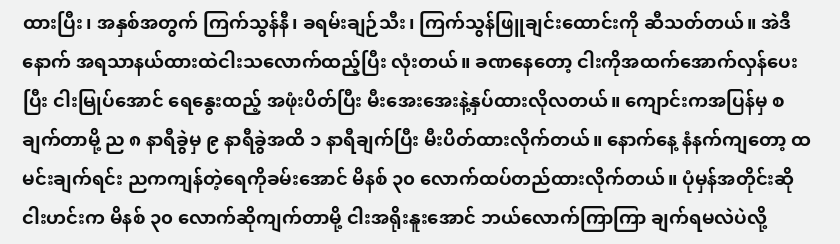ထားပြီး၊ အနှစ်အတွက် ကြက်သွန်နီ၊ ခရမ်းချဉ်သီး၊ ကြက်သွန်ဖြူချင်း‌ထောင်းကို ဆီသတ်တယ်။ အဲဒီနောက် အရသာနယ်ထားထဲငါးသလောက်ထည့်ပြီး လုံးတယ်။ ခဏနေတော့ ငါးကိုအထက်အောက်လှန်ပေးပြီး ငါးမြုပ်အောင် ရေနွေးထည့် အဖုံးပိတ်ပြီး မီးအေးအေးနဲ့နှပ်ထားလိုလတယ်။ ကျောင်းကအပြန်မှ စချက်တာမို့ ည ၈ နာရီခွဲမှ ၉ နာရီခွဲအထိ ၁ နာရီချက်ပြီး မီးပိတ်ထားလိုက်တယ်။ နောက်နေ့ နံနက်ကျတော့ ထမင်းချက်ရင်း ညကကျန်တဲ့ရေကိုခမ်းအောင် မိနစ် ၃၀ လောက်ထပ်တည်ထားလိုက်တယ်။ ပုံမှန်အတိုင်းဆို ငါးဟင်းက မိနစ် ၃၀ လောက်ဆိုကျက်တာမို့ ငါးအရိုးနူးအောင် ဘယ်လောက်ကြာကြာ ချက်ရမလဲပဲလို့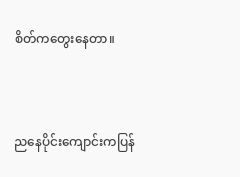စိတ်ကတွေးနေတာ။



ညနေပိုင်းကျောင်းကပြန်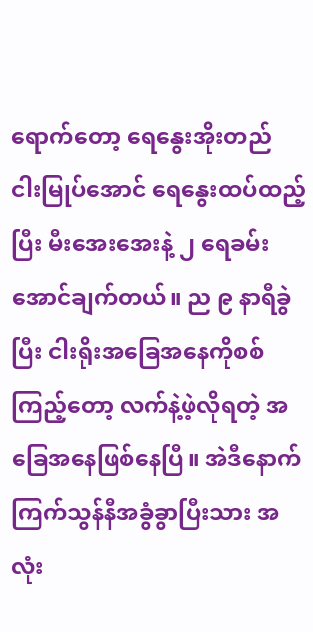ရောက်တော့ ရေနွေးအိုးတည် ငါးမြုပ်အောင် ရေနွေးထပ်ထည့်ပြီး မီးအေးအေးနဲ့ ၂ ရေခမ်းအောင်ချက်တယ်။ ည ၉ နာရီခွဲပြီး ငါးရိုးအခြေအနေကိုစစ်ကြည့်တော့ လက်နဲ့ဖဲ့လိုရတဲ့ အခြေအနေဖြစ်နေပြီ။ အဲဒီနောက် ကြက်သွန်နီအခွံခွာပြီးသား အလုံး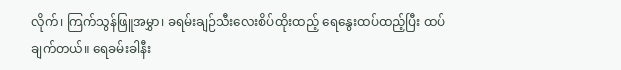လိုက်၊ ကြက်သွန်ဖြူအမွှာ၊ ခရမ်းချဉ်သီးလေးစိပ်ထိုးထည့် ရေနွေးထပ်ထည့်ပြီး ထပ်ချက်တယ်။ ရေခမ်းခါနီး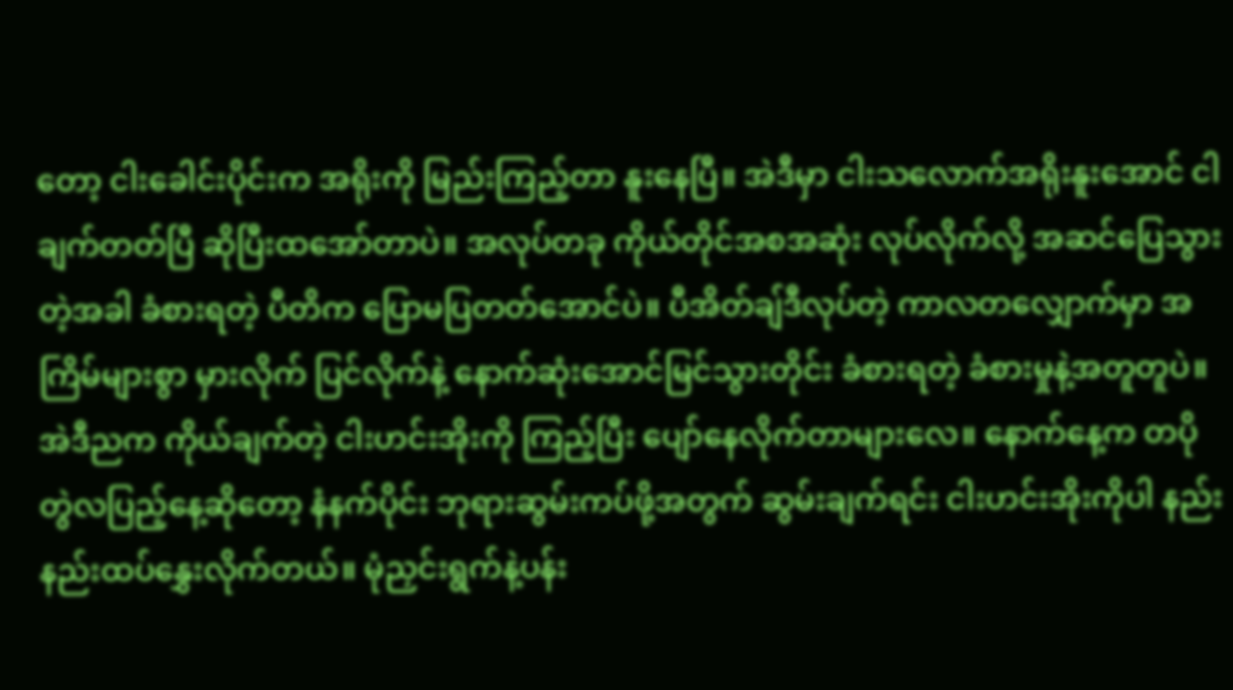တော့ ငါးခေါင်းပိုင်းက အရိုးကို မြည်းကြည့်တာ နူးနေပြီ။ အဲဒီမှာ ငါးသလောက်အရိုးနူးအောင် ငါချက်တတ်ပြီ ဆိုပြီးထအော်တာပဲ။ အလုပ်တခု ကိုယ်တိုင်အစအဆုံး လုပ်လိုက်လို့ အဆင်ပြေသွားတဲ့အခါ ခံစားရတဲ့ ပီတိက ပြောမပြတတ်အောင်ပဲ။ ပီအိတ်ချ်ဒီလုပ်တဲ့ ကာလတလျှောက်မှာ အကြိမ်များစွာ မှားလိုက် ပြင်လိုက်နဲ့ နောက်ဆုံးအောင်မြင်သွားတိုင်း ခံစားရတဲ့ ခံစားမှုနဲ့အတူတူပဲ။ အဲဒီညက ကိုယ်ချက်တဲ့ ငါးဟင်းအိုးကို ကြည့်ပြီး ပျော်နေလိုက်တာများလေ။ နောက်နေ့က တပိုတွဲလပြည့်နေ့ဆိုတော့ နံနက်ပိုင်း ဘုရားဆွမ်းကပ်ဖို့အတွက် ဆွမ်းချက်ရင်း ငါးဟင်းအိုးကိုပါ နည်းနည်းထပ်နွှေးလိုက်တယ်။ မုံညှင်းရွက်နဲ့ပန်း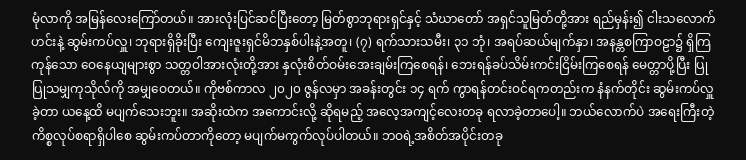မုံလာကို အမြန်လေးကြော်တယ်။ အားလုံးပြင်ဆင်ပြီးတော့ မြတ်စွာဘုရားရှင်နှင့် သံဃာတော် အရှင်သူမြတ်တို့အား ရည်မှန်း၍ ငါးသလောက်ဟင်းနဲ့ ဆွမ်းကပ်လှူ၊ ဘုရားရှိခိုးပြီး ကျေးဇူးရှင်မိဘနှစ်ပါးနဲ့အတူ၊ (၇) ရက်သားသမီး၊ ၃၁ ဘုံ၊ အရပ်ဆယ်မျက်နှာ၊ အနန္တစကြာဝဠာ၌ ရှိကြကုန်သော ဝေနေယျများစွာ သတ္တဝါအားလုံးတို့အား နှလုံးစိတ်ဝမ်းအေးချမ်းကြစေရန်၊ ဘေးရန်ခပ်သိမ်းကင်းငြိမ်းကြစေရန် မေတ္တာပို့ပြီး ပြုပြုသမျှကုသိုလ်ကို အမျှဝေတယ်။ ကိုဗစ်ကာလ ၂၀၂၀ ဇွန်လမှာ အခန်းတွင်း ၁၄ ရက် ကွာရန်တင်းဝင်ရကတည်းက နံနက်တိုင်း ဆွမ်းကပ်လှူခဲ့တာ ယနေ့ထိ မပျက်သေးဘူး။ အဆိုးထဲက အကောင်းလို့ ဆိုရမည့် အလေ့အကျင့်လေးတခု ရလာခဲ့တာပေါ့။ ဘယ်လောက်ပဲ အရေးကြီးတဲ့ ကိစ္စလုပ်စရာရှိပါစေ ဆွမ်းကပ်တာကိုတော့ မပျက်မကွက်လုပ်ပါတယ်။ ဘဝရဲ့အစိတ်အပိုင်းတခု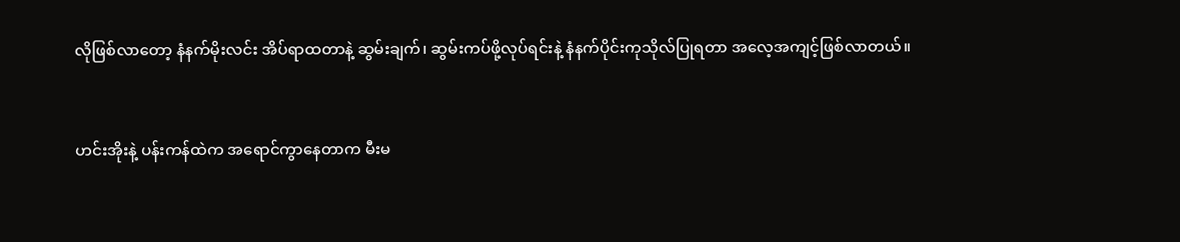လိုဖြစ်လာတော့ နံနက်မိုးလင်း အိပ်ရာထတာနဲ့ ဆွမ်းချက်၊ ဆွမ်းကပ်ဖို့လုပ်ရင်းနဲ့ နံနက်ပိုင်းကုသိုလ်ပြုရတာ အလေ့အကျင့်ဖြစ်လာတယ်။


ဟင်းအိုးနဲ့ ပန်းကန်ထဲက အရောင်ကွာနေတာက မီးမ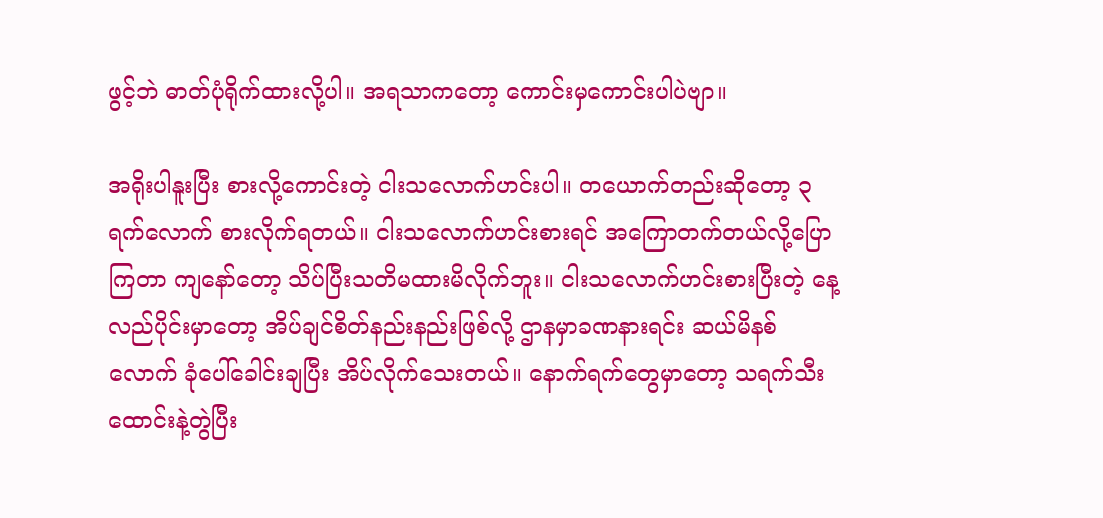ဖွင့်ဘဲ ဓာတ်ပုံရိုက်ထားလို့ပါ။ အရသာကတော့ ကောင်းမှကောင်းပါပဲဗျာ။

အရိုးပါနူးပြီး စားလို့ကောင်းတဲ့ ငါးသလောက်ဟင်းပါ။ တယောက်တည်းဆိုတော့ ၃ ရက်လောက် စားလိုက်ရတယ်။ ငါးသလောက်ဟင်းစားရင် အကြောတက်တယ်လို့ပြောကြတာ ကျနော်တော့ သိပ်ပြီးသတိမထားမိလိုက်ဘူး။ ငါးသလောက်ဟင်းစားပြီးတဲ့ နေ့လည်ပိုင်းမှာတော့ အိပ်ချင်စိတ်နည်းနည်းဖြစ်လို့ ဌာနမှာခဏနားရင်း ဆယ်မိနစ်လောက် ခုံပေါ်ခေါင်းချပြီး အိပ်လိုက်သေးတယ်။ နောက်ရက်တွေမှာတော့ သရက်သီးထောင်းနဲ့တွဲပြီး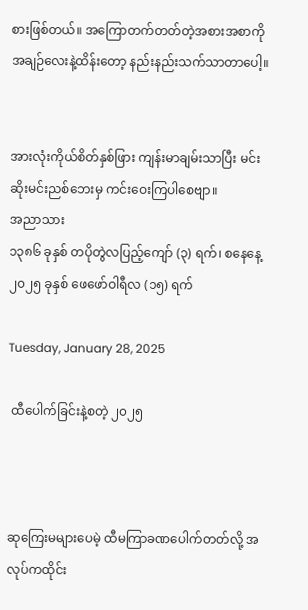စားဖြစ်တယ်။ အကြောတက်တတ်တဲ့အစားအစာကို အချဉ်လေးနဲ့ထိန်းတော့ နည်းနည်းသက်သာတာပေါ့။


အားလုံးကိုယ်စိတ်နှစ်ဖြား ကျန်းမာချမ်းသာပြီး မင်းဆိုးမင်းညစ်ဘေးမှ ကင်းဝေးကြပါစေဗျာ။
အညာသား
၁၃၈၆ ခုနှစ် တပိုတွဲလပြည့်‌ကျော် (၃) ရက်၊ စနေနေ့
၂၀၂၅ ခုနှစ် ဖေဖော်ဝါရီလ (၁၅) ရက်

Tuesday, January 28, 2025

 ထီပေါက်ခြင်းနဲ့စတဲ့ ၂၀၂၅



ဆုကြေးမများပေမဲ့ ထီမကြာခဏပေါက်တတ်လို့ အလုပ်ကထိုင်း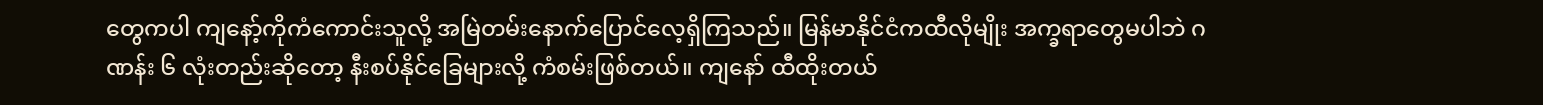တွေကပါ ကျနော့်ကိုကံကောင်းသူလို့ အမြဲတမ်းနောက်ပြောင်လေ့ရှိကြသည်။ မြန်မာနိုင်ငံကထီလိုမျိုး အက္ခရာတွေမပါဘဲ ဂဏန်း ၆ လုံးတည်းဆိုတော့ နီးစပ်နိုင်ခြေများလို့ ကံစမ်းဖြစ်တယ်။ ကျနော် ထီထိုးတယ်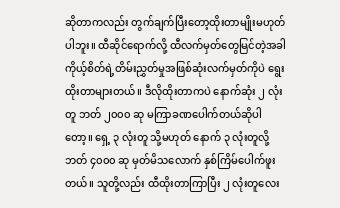ဆိုတာကလည်း တွက်ချက်ပြီးတော့ထိုးတာမျိုးမဟုတ်ပါဘူး။ ထီဆိုင်ရောက်လို့ ထီလက်မှတ်တွေမြင်တဲ့အခါ ကိုယ့်စိတ်ရဲ့တိမ်းညွှတ်မှုအဖြစ်ဆုံးလက်မှတ်ကိုပဲ ရွေးထိုးတာများတယ်။ ဒီလိုထိုးတာကပဲ နောက်ဆုံး ၂ လုံးတူ ဘတ် ၂၀၀၀ ဆု မကြာခဏပေါက်တယ်ဆိုပါတော့။ ရှေ့ ၃ လုံးတူ သို့မဟုတ် နောက် ၃ လုံးတူလို့ ဘတ် ၄၀၀၀ ဆု မှတ်မိသလောက် နှစ်ကြိမ်ပေါက်ဖူးတယ်။ သူတို့လည်း ထီထိုးတာကြာပြီး ၂ လုံးတူလေး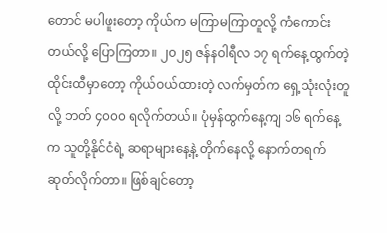တောင် မပါဖူးတော့ ကိုယ်က မကြာမကြာတူလို့ ကံကောင်းတယ်လို့ ပြောကြတာ။ ၂၀၂၅ ဇန်နဝါရီလ ၁၇ ရက်နေ့ထွက်တဲ့ထိုင်းထီမှာတော့ ကိုယ်ဝယ်ထားတဲ့ လက်မှတ်က ရှေ့သုံးလုံးတူလို့ ဘတ် ၄၀၀၀ ရလိုက်တယ်။ ပုံမှန်ထွက်နေ့ကျ ၁၆ ရက်နေ့က သူတို့နိုင်ငံရဲ့ ဆရာများနေ့နဲ့ တိုက်နေလို့ နောက်တရက်ဆုတ်လိုက်တာ။ ဖြစ်ချင်တော့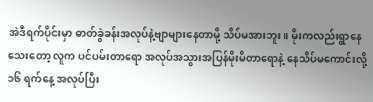အဲဒီရက်ပိုင်းမှာ ဓာတ်ခွဲခန်းအလုပ်နဲ့ဗျာများနေတာမို့ သိပ်မအားဘူး။ မိုးကလည်းရွာနေသေးတော့ လူက ပင်ပမ်းတာရော အလုပ်အသွားအပြန်မိုးမိတာရောနဲ့ နေသိပ်မကောင်းလို့ ၁၆ ရက်နေ့ အလုပ်ပြီး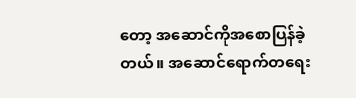တော့ အဆောင်ကိုအစောပြန်ခဲ့တယ်။ အဆောင်ရောက်တရေး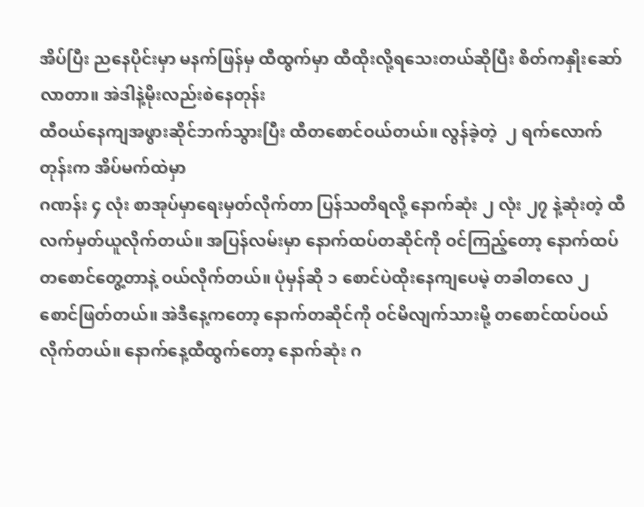အိပ်ပြီး ညနေပိုင်းမှာ မနက်ဖြန်မှ ထီထွက်မှာ ထီထိုးလို့ရသေးတယ်ဆိုပြီး စိတ်ကနှိုးဆော်လာတာ။ အဲဒါနဲ့မိုးလည်းစဲနေတုန်း
ထီဝယ်နေကျအဖွားဆိုင်ဘက်သွားပြီး ထီတစောင်ဝယ်တယ်။ လွန်ခဲ့တဲ့  ၂ ရက်လောက်တုန်းက အိပ်မက်ထဲမှာ
ဂဏန်း ၄ လုံး စာအုပ်မှာရေးမှတ်လိုက်တာ ပြန်သတိရလို့ နောက်ဆုံး ၂ လုံး ၂၇ နဲ့ဆုံးတဲ့ ထီလက်မှတ်ယူလိုက်တယ်။ အပြန်လမ်းမှာ နောက်ထပ်တဆိုင်ကို ဝင်ကြည့်တော့ နောက်ထပ်တစောင်တွေ့တာနဲ့ ဝယ်လိုက်တယ်။ ပုံမှန်ဆို ၁ စောင်ပဲထိုးနေကျပေမဲ့ တခါတလေ ၂ စောင်ဖြတ်တယ်။ အဲဒီနေ့ကတော့ နောက်တဆိုင်ကို ဝင်မိလျက်သားမို့ တစောင်ထပ်ဝယ်လိုက်တယ်။ နောက်နေ့ထီထွက်တော့ နောက်ဆုံး ဂ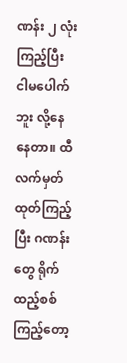ဏန်း ၂ လုံးကြည့်ပြီး ငါမပေါက်ဘူး လို့နေနေတာ။ ထီလက်မှတ်ထုတ်ကြည့်ပြီး ဂဏန်းတွေ ရိုက်ထည့်စစ်ကြည့်တော့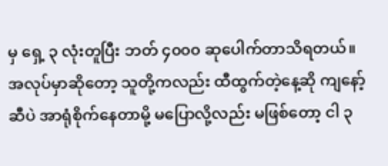မှ ရှေ့ ၃ လုံးတူပြီး ဘတ် ၄၀၀၀ ဆုပေါက်တာသိရတယ်။ အလုပ်မှာဆိုတော့ သူတို့ကလည်း ထီထွက်တဲ့နေ့ဆို ကျနော့်ဆီပဲ အာရုံစိုက်နေတာမို့ မပြောလို့လည်း မဖြစ်တော့ ငါ ၃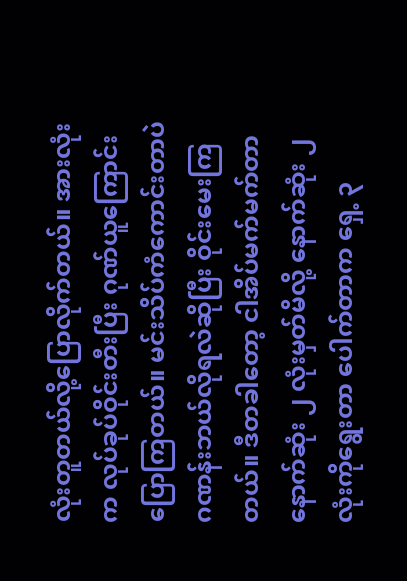လုံးတူတယ်လို့ပြောလိုက်တယ်။ အားလုံးက လုပ်ခုပ်ဝိုင်းတီးပြီး ဂုဏ်ယူကြောင်း ပြောကြတယ်။ မင်းသိပ်ကံကောင်းတာပဲ ဂဏန်းဘယ်လိုရလဲဆိုပြီး ဝိုင်းမေးကြတယ်။ ဒီတခါတော့ ငါအိပ်မက်မက်တာ နောက်ဆုံး ၂ လုံးမှတ်မိလို့ နောက်ဆုံး ၂ လုံးကိုရွေးတာ ပေါက်တာက ရှေ့ ၃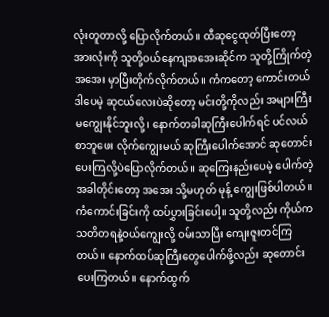လုံးတူတာလို့ ပြောလိုက်တယ်။ ထီဆုငွေထုတ်ပြီးတော့ အားလုံးကို သူတို့ဝယ်နေကျအအေးဆိုင်က သူတို့ကြိုက်တဲ့အအေး မှာပြီးတိုက်လိုက်တယ်။ ကံကတော့ ကောင်းတယ် ဒါပေမဲ့ ဆုငယ်လေးပဲဆိုတော့ မင်းတို့ကိုလည်း အများကြီး မကျွေးနိုင်ဘူးလို့၊ နောက်တခါဆုကြီးပေါက်ရင် ပင်လယ်စာဘူဖေး လိုက်ကျွေးမယ် ဆုကြီးပေါက်အောင် ဆုတောင်းပေးကြလို့ပဲပြောလိုက်တယ်။ ဆုကြေးနည်းပေမဲ့ ပေါက်တဲ့အခါတိုင်းတော့ အအေး သို့မဟုတ် မုန့် ကျွေးဖြစ်ပါတယ်။ ကံကောင်းခြင်းကို ထပ်ပွှားခြင်းပေါ့။ သူတို့လည်း ကိုယ်ကသတိတရနဲ့ဝယ်ကျွေးလို့ ဝမ်းသာပြီး ကျေးဇူးတင်ကြတယ်။ နောက်ထပ်ဆုကြီးတွေပေါက်ဖို့လည်း ဆုတောင်းပေးကြတယ်။ နောက်ထွက်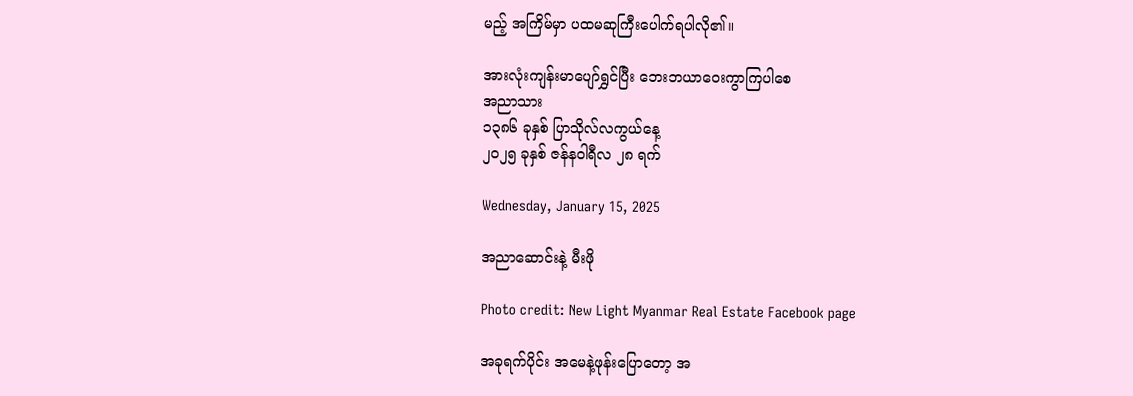မည့် အကြိမ်မှာ ပထမဆုကြီးပေါက်ရပါလို၏။

အားလုံးကျန်းမာ‌ပျော်ရွှင်ပြီး ဘေးဘယာဝေးကွာကြပါစေ
အညာသား
၁၃၈၆ ခုနှစ် ပြာသိုလ်လကွယ်နေ့
၂၀၂၅ ခုနှစ် ဇန်နဝါရီလ ၂၈ ရက်

Wednesday, January 15, 2025

အညာဆောင်းနဲ့ မီးဖို

Photo credit: New Light Myanmar Real Estate Facebook page

အခုရက်ပိုင်း အမေနဲ့ဖုန်းပြောတော့ အ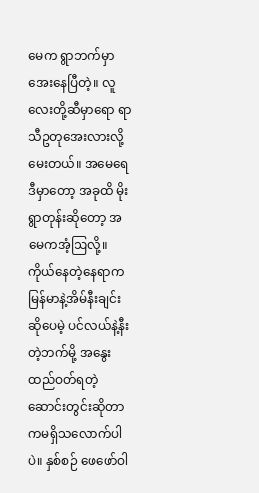မေက ရွာဘက်မှာ အေးနေပြီတဲ့။ လူလေးတို့ဆီမှာရော ရာသီဥတုအေးလားလို့မေးတယ်။ အမေရေ ဒီမှာတော့ အခုထိ မိုးရွာတုန်းဆိုတော့ အမေကအံ့ဩလို့။ ကိုယ်နေတဲ့နေရာက မြန်မာနဲ့အိမ်နီးချင်းဆိုပေမဲ့ ပင်လယ်နဲ့နီးတဲ့ဘက်မို့ အနွေးထည်ဝတ်ရတဲ့ ဆောင်းတွင်းဆိုတာကမရှိသလောက်ပါပဲ။ နှစ်စဉ် ဖေဖော်ဝါ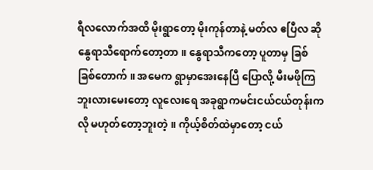ရီလလောက်အထိ မိုးရွာတော့ မိုးကုန်တာနဲ့ မတ်လ ဧပြီလ ဆို နွေရာသီရောက်တော့တာ။ နွေရာသီကတော့ ပူတာမှ ခြစ်ခြစ်တောက်။ အမေက ရွာမှာအေးနေပြီ ပြောလို့ မီးမဖိုကြဘူးလားမေးတော့ လူလေးရေ အခုရွာကမင်းငယ်ငယ်တုန်းကလို မဟုတ်တော့ဘူးတဲ့။ ကိုယ့်စိတ်ထဲမှာတော့ ငယ်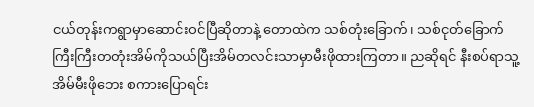ငယ်တုန်းကရွာမှာဆောင်းဝင်ပြီဆိုတာနဲ့ တောထဲက သစ်တုံးခြောက်၊ သစ်ငုတ်ခြောက် ကြီးကြီးတတုံးအိမ်ကိုသယ်ပြီးအိမ်တလင်းသာမှာမီးဖိုထားကြတာ။ ညဆိုရင် နီးစပ်ရာသူ့အိမ်မီးဖိုဘေး စကားပြောရင်း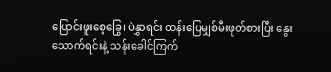ပြောင်းဖူးစေ့ခြွေ၊ ပဲနွှာရင်း ထန်းပြေမျှစ်မီးဖုတ်စားပြီး နွေးသောက်ရင်းနဲ့ သန်းခေါင်ကြက်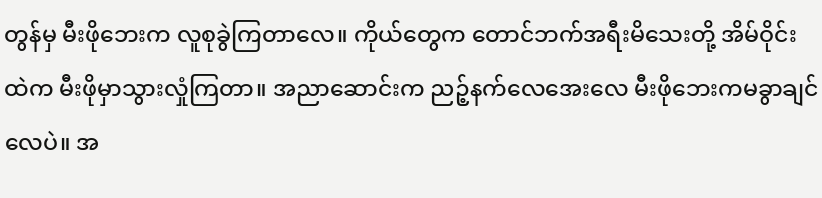တွန်မှ မီးဖိုဘေးက လူစုခွဲကြတာလေ။ ကိုယ်တွေက တောင်ဘက်အရီးမိသေးတို့ အိမ်ဝိုင်းထဲက မီးဖိုမှာသွားလှုံကြတာ။ အညာဆောင်းက ညဉ့်နက်လေအေးလေ မီးဖိုဘေးကမခွာချင်လေပဲ။ အ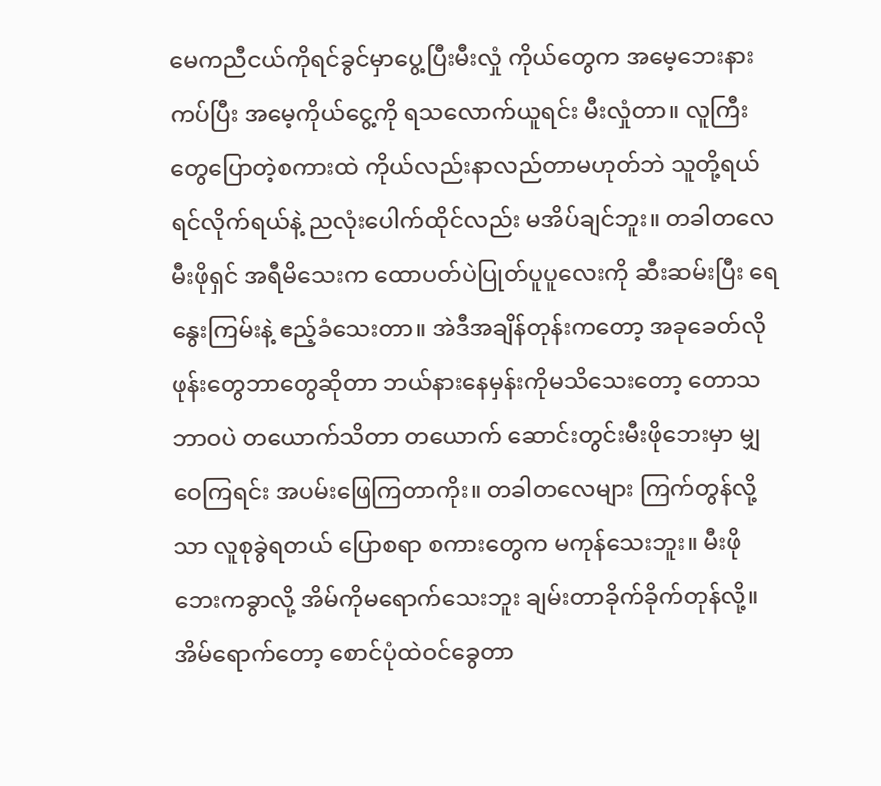မေကညီငယ်ကိုရင်ခွင်မှာပွေ့ပြီးမီးလှုံ ကိုယ်တွေက အမေ့ဘေးနားကပ်ပြီး အမေ့ကိုယ်ငွေ့ကို ရသလောက်ယူရင်း မီးလှုံတာ။ လူကြီးတွေပြောတဲ့စကားထဲ ကိုယ်လည်းနာလည်တာမဟုတ်ဘဲ သူတို့ရယ်ရင်လိုက်ရယ်နဲ့ ညလုံးပေါက်ထိုင်လည်း မအိပ်ချင်ဘူး။ တခါတလေ မီးဖိုရှင် အရီမိသေးက ထောပတ်ပဲပြုတ်ပူပူလေးကို ဆီးဆမ်းပြီး ရေနွေးကြမ်းနဲ့ ဧည့်ခံသေးတာ။ အဲဒီအချိန်တုန်းကတော့ အခုခေတ်လို ဖုန်းတွေဘာတွေဆိုတာ ဘယ်နားနေမှန်းကိုမသိသေးတော့ တောသဘာဝပဲ တယောက်သိတာ တယောက် ဆောင်းတွင်းမီးဖိုဘေးမှာ မျှဝေကြရင်း အပမ်းဖြေကြတာကိုး။ တခါတလေများ ကြက်တွန်လို့သာ လူစုခွဲရတယ် ပြောစရာ စကားတွေက မကုန်သေးဘူး။ မီးဖိုဘေးကခွာလို့ အိမ်ကိုမရောက်သေးဘူး ချမ်းတာခိုက်ခိုက်တုန်လို့။ အိမ်ရောက်တော့ စောင်ပုံထဲဝင်ခွေတာ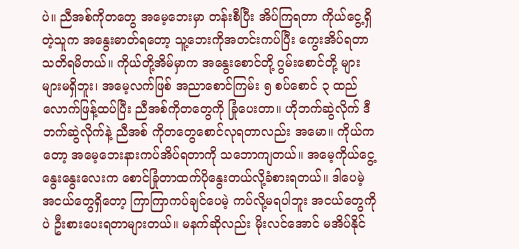ပဲ။ ညီအစ်ကိုတတွေ အမေ့ဘေးမှာ တန်းစီပြီး အိပ်ကြရတာ ကိုယ်ငွေ့ရှိတဲ့သူက အနွေးဓာတ်ရတော့ သူ့ဘေးကိုအတင်းကပ်ပြီး ကွေးအိပ်ရတာ သတိရမိတယ်။ ကိုယ်တို့အိမ်မှာက အနွေး‌စောင်တို့ ဂွမ်းစောင်တို့ များများမရှိဘူး၊ အမေ့လက်ဖြစ် အညာစောင်ကြမ်း ၅ စပ်စောင် ၃ ထည်လောက်ဖြန့်ထပ်ပြီး ညီအစ်ကိုတတွေကို ခြုံပေးတာ။ ဟိုဘက်ဆွဲလိုက် ဒီဘက်ဆွဲလိုက်နဲ့ ညီအစ် ကိုတတွေစောင်လုရတာလည်း အမော။ ကိုယ်ကတော့ အမေ့ဘေးနားကပ်အိပ်ရတာကို သဘောကျတယ်။ အမေ့ကိုယ်ငွေ့နွေးနွေးလေးက စောင်ခြုံတာထက်ပိုနွေးတယ်လို့ခံစားရတယ်။ ဒါပေမဲ့ အငယ်တွေရှိတော့ ကြာကြာကပ်ချင်ပေမဲ့ ကပ်လို့မရပါဘူး အငယ်တွေကိုပဲ ဦးစားပေးရတာများတယ်။ မနက်ဆိုလည်း မိုးလင်အောင် မအိပ်နိုင်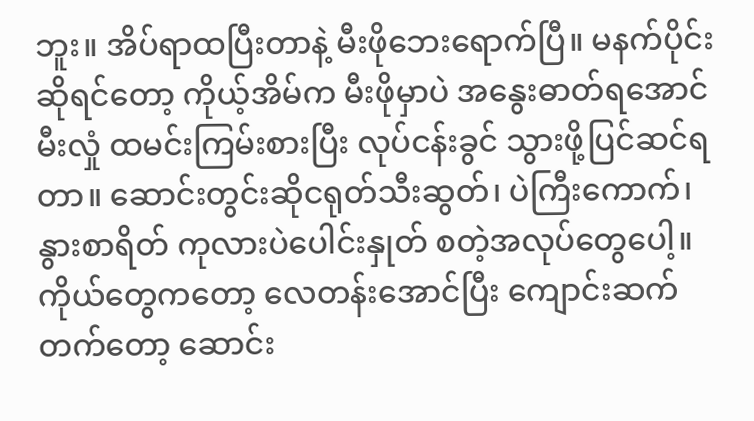ဘူး။ အိပ်ရာထပြီးတာနဲ့ မီးဖိုဘေးရောက်ပြီ။ မနက်ပိုင်းဆိုရင်တော့ ကိုယ့်အိမ်က မီးဖိုမှာပဲ အနွေးဓာတ်ရအောင် မီးလှုံ ထမင်းကြမ်းစားပြီး လုပ်ငန်းခွင် သွားဖို့ပြင်ဆင်ရတာ။ ဆောင်းတွင်းဆိုငရုတ်သီးဆွတ်၊ ပဲကြီးကောက်၊ နွားစာရိတ် ကုလားပဲပေါင်းနှုတ် စတဲ့အလုပ်တွေပေါ့။ ကိုယ်တွေကတော့ လေတန်းအောင်ပြီး ကျောင်းဆက်တက်တော့ ဆောင်း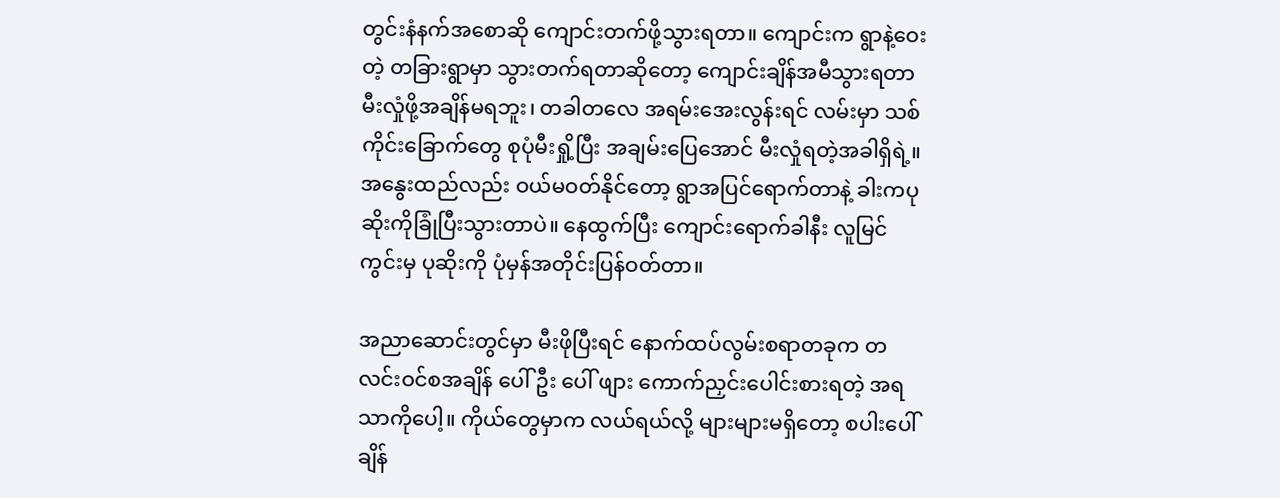တွင်းနံနက်အစောဆို ကျောင်းတက်ဖို့သွားရတာ။ ကျောင်းက ရွာနဲ့ဝေးတဲ့ တခြားရွာမှာ သွားတက်ရတာဆိုတော့ ကျောင်းချိန်အမီသွားရတာ မီးလှုံဖို့အချိန်မရဘူး၊ တခါတလေ အရမ်းအေးလွန်းရင် လမ်းမှာ သစ်ကိုင်းခြောက်တွေ စုပုံမီးရှို့ပြီး အချမ်းပြေအောင် မီးလှုံရတဲ့အခါရှိရဲ့။ အနွေးထည်လည်း ဝယ်မဝတ်နိုင်တော့ ရွာအပြင်ရောက်တာနဲ့ ခါးကပုဆိုးကိုခြုံပြီးသွားတာပဲ။ နေထွက်ပြီး ကျောင်းရောက်ခါနီး လူမြင်ကွင်းမှ ပုဆိုးကို ပုံမှန်အတိုင်းပြန်ဝတ်တာ။

အညာဆောင်းတွင်မှာ မီးဖိုပြီးရင် နောက်ထပ်လွမ်းစရာတခုက တလင်းဝင်စအချိန် ပေါ်ဦး ပေါ် ဖျား ကောက်ညှင်းပေါင်းစားရတဲ့ အရသာကိုပေါ့။ ကိုယ်တွေမှာက လယ်ရယ်လို့ များများမရှိတော့ စပါးပေါ် ချိန်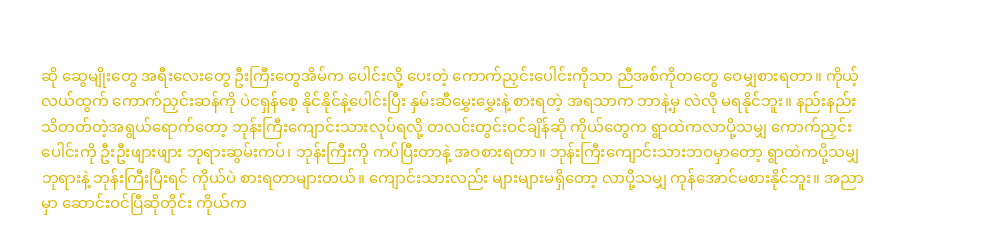ဆို ဆွေမျိုးတွေ အရီးလေးတွေ ဦးကြီးတွေအိမ်က ပေါင်းလို့ ပေးတဲ့ ကောက်ညှင်းပေါင်းကိုသာ ညီအစ်ကိုတတွေ ဝေမျှစားရတာ။ ကိုယ့်လယ်ထွက် ကောက်ညှင်းဆန်ကို ပဲငရှန်စေ့ နိုင်နိုင်နဲ့ပေါင်းပြီး နှမ်းဆီမွှေးမွှေးနဲ့ စားရတဲ့ အရသာက ဘာနဲ့မှ လဲလို မရနိုင်ဘူး။ နည်းနည်းသိတတ်တဲ့အရွယ်ရောက်တော့ ဘုန်းကြီးကျောင်းသားလုပ်ရလို့ တလင်းတွင်းဝင်ချိန်ဆို ကိုယ်တွေက ရွာထဲကလာပို့သမျှ ကောက်ညှင်းပေါင်းကို ဦးဦးဖျားဖျား ဘုရားဆွမ်းကပ်၊ ဘုန်းကြီးကို ကပ်ပြီးတာနဲ့ အဝစားရတာ။ ဘုန်းကြီးကျောင်းသားဘဝမှာတော့ ရွာထဲကပို့သမျှ ဘုရားနဲ့ ဘုန်းကြီးပြီးရင် ကိုယ်ပဲ စားရတာများတယ်။ ကျောင်းသားလည်း များများမရှိတော့ လာပို့သမျှ ကုန်အောင်မစားနိုင်ဘူး။ အညာမှာ ဆောင်းဝင်ပြီဆိုတိုင်း ကိုယ်က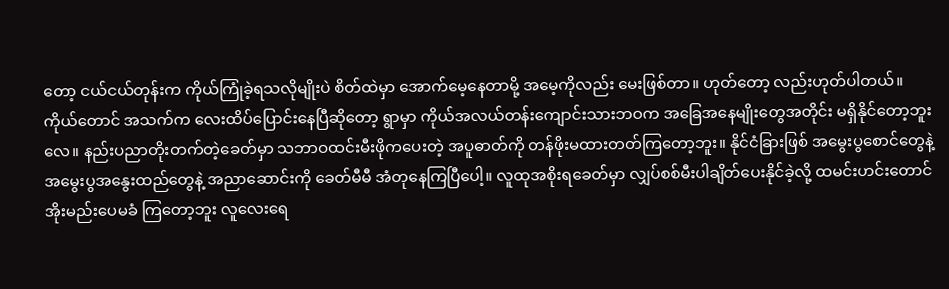တော့ ငယ်ငယ်တုန်းက ကိုယ်ကြုံခဲ့ရသလိုမျိုးပဲ စိတ်ထဲမှာ အောက်မေ့နေတာမို့ အမေ့ကိုလည်း မေးဖြစ်တာ။ ဟုတ်တော့ လည်းဟုတ်ပါတယ်။ ကိုယ်တောင် အသက်က လေးထိပ်ပြောင်းနေပြီဆိုတော့ ရွာမှာ ကိုယ်အလယ်တန်းကျောင်းသားဘဝက အခြေအနေမျိုးတွေအတိုင်း မရှိနိုင်တော့ဘူးလေ။ နည်းပညာတိုးတက်တဲ့ခေတ်မှာ သဘာဝထင်းမီးဖိုကပေးတဲ့ အပူဓာတ်ကို တန်ဖိုးမထားတတ်ကြတော့ဘူး။ နိုင်ငံခြားဖြစ် အမွေးပွစောင်တွေနဲ့ အမွေးပွအနွေးထည်တွေနဲ့ အညာဆောင်းကို ခေတ်မီမီ အံတုနေကြပြီပေါ့။ လူထုအစိုးရခေတ်မှာ လျှပ်စစ်မီးပါချိတ်ပေးနိုင်ခဲ့လို့ ထမင်းဟင်းတောင် အိုးမည်းပေမခံ ကြတော့ဘူး လူလေးရေ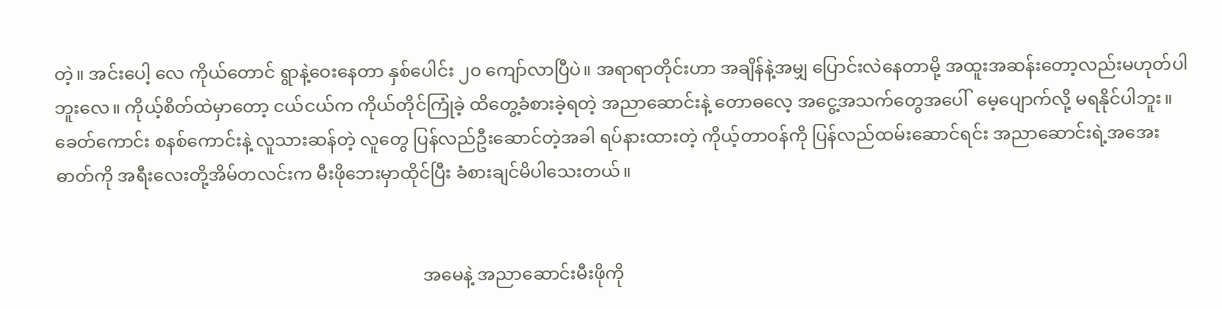တဲ့။ အင်းပေါ့ လေ ကိုယ်တောင် ရွာနဲ့ဝေးနေတာ နှစ်ပေါင်း ၂၀ ကျော်လာပြီပဲ။ အရာရာတိုင်းဟာ အချိန်နဲ့အမျှ ပြောင်းလဲနေတာမို့ အထူးအဆန်းတော့လည်းမဟုတ်ပါဘူးလေ။ ကိုယ့်စိတ်ထဲမှာတော့ ငယ်ငယ်က ကိုယ်တိုင်ကြုံခဲ့ ထိတွေ့ခံစားခဲ့ရတဲ့ အညာဆောင်းနဲ့ တောဓလေ့ အငွေ့အသက်တွေအပေါ်  မေ့ပျောက်လို့ မရနိုင်ပါဘူး။ ခေတ်ကောင်း စနစ်ကောင်းနဲ့ လူသားဆန်တဲ့ လူတွေ ပြန်လည်ဦးဆောင်တဲ့အခါ ရပ်နားထားတဲ့ ကိုယ့်တာဝန်ကို ပြန်လည်ထမ်းဆောင်ရင်း အညာဆောင်းရဲ့အအေးဓာတ်ကို အရီးလေးတို့အိမ်တလင်းက မီးဖိုဘေးမှာထိုင်ပြီး ခံစားချင်မိပါသေးတယ်။


                                                                                   အမေနဲ့ အညာဆောင်းမီးဖိုကို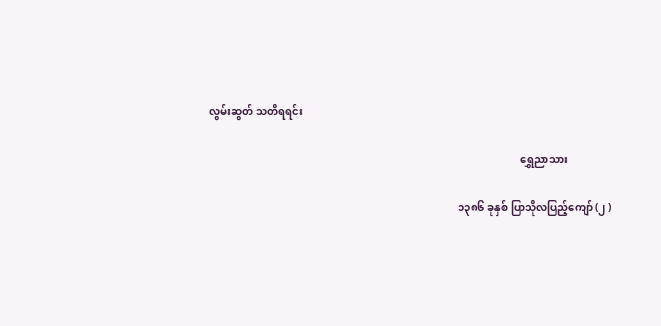လွမ်းဆွတ် သတိရရင်း

                                                                                                                        ရွှေညာသား

                                                                                                ၁၃၈၆ ခုနှစ် ပြာသိုလပြည့်ကျော် (၂ )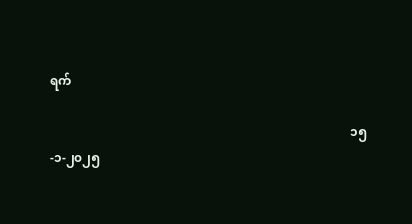ရက်

                                                                                                ၁၅-၁-၂၀၂၅